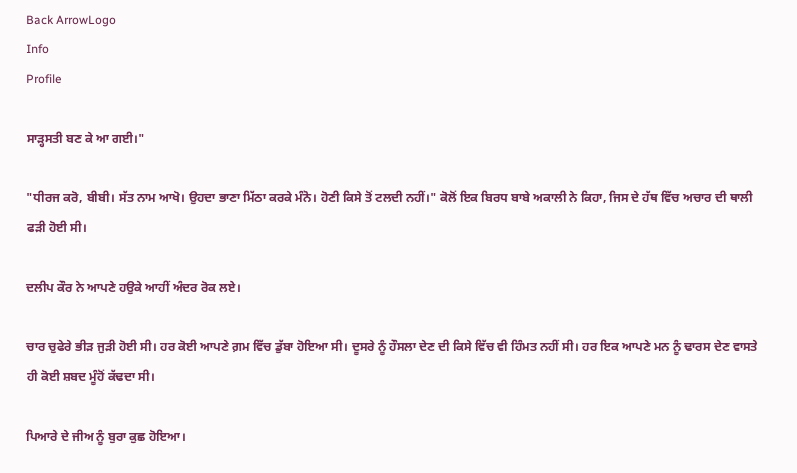Back ArrowLogo
Info
Profile

ਸਾੜ੍ਹਸਤੀ ਬਣ ਕੇ ਆ ਗਈ।"

"ਧੀਰਜ ਕਰੋ, ਬੀਬੀ। ਸੱਤ ਨਾਮ ਆਖੋ। ਉਹਦਾ ਭਾਣਾ ਮਿੱਠਾ ਕਰਕੇ ਮੰਨੋ। ਹੋਣੀ ਕਿਸੇ ਤੋਂ ਟਲਦੀ ਨਹੀਂ।" ਕੋਲੋਂ ਇਕ ਬਿਰਧ ਬਾਬੇ ਅਕਾਲੀ ਨੇ ਕਿਹਾ, ਜਿਸ ਦੇ ਹੱਥ ਵਿੱਚ ਅਚਾਰ ਦੀ ਥਾਲੀ ਫੜੀ ਹੋਈ ਸੀ।

ਦਲੀਪ ਕੌਰ ਨੇ ਆਪਣੇ ਹਉਕੇ ਆਹੀਂ ਅੰਦਰ ਰੋਕ ਲਏ।

ਚਾਰ ਚੁਫੇਰੇ ਭੀੜ ਜੁੜੀ ਹੋਈ ਸੀ। ਹਰ ਕੋਈ ਆਪਣੇ ਗ਼ਮ ਵਿੱਚ ਡੁੱਬਾ ਹੋਇਆ ਸੀ। ਦੂਸਰੇ ਨੂੰ ਹੌਸਲਾ ਦੇਣ ਦੀ ਕਿਸੇ ਵਿੱਚ ਵੀ ਹਿੰਮਤ ਨਹੀਂ ਸੀ। ਹਰ ਇਕ ਆਪਣੇ ਮਨ ਨੂੰ ਢਾਰਸ ਦੇਣ ਵਾਸਤੇ ਹੀ ਕੋਈ ਸ਼ਬਦ ਮੂੰਹੋਂ ਕੱਢਦਾ ਸੀ।

ਪਿਆਰੇ ਦੇ ਜੀਅ ਨੂੰ ਬੁਰਾ ਕੁਛ ਹੋਇਆ।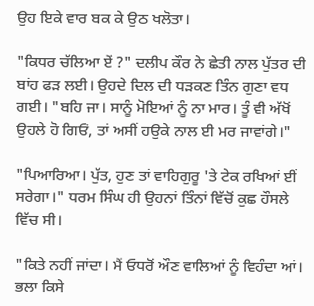ਉਹ ਇਕੇ ਵਾਰ ਬਕ ਕੇ ਉਠ ਖਲੋਤਾ।

"ਕਿਧਰ ਚੱਲਿਆ ਏਂ ?" ਦਲੀਪ ਕੌਰ ਨੇ ਛੇਤੀ ਨਾਲ ਪੁੱਤਰ ਦੀ ਬਾਂਹ ਫੜ ਲਈ। ਉਹਦੇ ਦਿਲ ਦੀ ਧੜਕਣ ਤਿੰਨ ਗੁਣਾ ਵਧ ਗਈ। "ਬਹਿ ਜਾ। ਸਾਨੂੰ ਮੋਇਆਂ ਨੂੰ ਨਾ ਮਾਰ। ਤੂੰ ਵੀ ਅੱਖੋਂ ਉਹਲੇ ਹੋ ਗਿਓਂ, ਤਾਂ ਅਸੀਂ ਹਉਕੇ ਨਾਲ ਈ ਮਰ ਜਾਵਾਂਗੇ।"

"ਪਿਆਰਿਆ। ਪੁੱਤ, ਹੁਣ ਤਾਂ ਵਾਹਿਗੁਰੂ 'ਤੇ ਟੇਕ ਰਖਿਆਂ ਈਂ ਸਰੇਗਾ।" ਧਰਮ ਸਿੰਘ ਹੀ ਉਹਨਾਂ ਤਿੰਨਾਂ ਵਿੱਚੋਂ ਕੁਛ ਹੌਸਲੇ ਵਿੱਚ ਸੀ।

"ਕਿਤੇ ਨਹੀਂ ਜਾਂਦਾ। ਮੈਂ ਓਧਰੋਂ ਔਣ ਵਾਲਿਆਂ ਨੂੰ ਵਿਹੰਦਾ ਆਂ। ਭਲਾ ਕਿਸੇ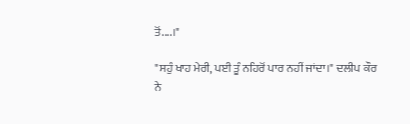ਤੋਂ....।"

"ਸਹੁੰ ਖਾਹ ਮੇਰੀ, ਪਈ ਤੂੰ ਨਹਿਰੋਂ ਪਾਰ ਨਹੀਂ ਜਾਂਦਾ।" ਦਲੀਪ ਕੌਰ ਨੇ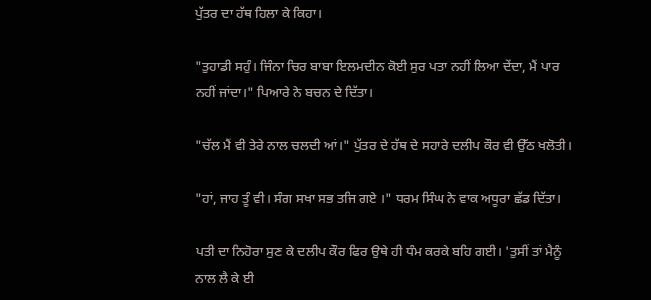ਪੁੱਤਰ ਦਾ ਹੱਥ ਹਿਲਾ ਕੇ ਕਿਹਾ।

"ਤੁਹਾਡੀ ਸਹੁੰ। ਜਿੰਨਾ ਚਿਰ ਬਾਬਾ ਇਲਮਦੀਨ ਕੋਈ ਸੁਰ ਪਤਾ ਨਹੀਂ ਲਿਆ ਦੇਂਦਾ, ਮੈਂ ਪਾਰ ਨਹੀਂ ਜਾਂਦਾ।" ਪਿਆਰੇ ਨੇ ਬਚਨ ਦੇ ਦਿੱਤਾ।

"ਚੱਲ ਮੈਂ ਵੀ ਤੇਰੇ ਨਾਲ ਚਲਦੀ ਆਂ।" ਪੁੱਤਰ ਦੇ ਹੱਥ ਦੇ ਸਹਾਰੇ ਦਲੀਪ ਕੌਰ ਵੀ ਉੱਠ ਖਲੋਤੀ।

"ਹਾਂ, ਜਾਹ ਤੂੰ ਵੀ। ਸੰਗ ਸਖਾ ਸਭ ਤਜਿ ਗਏ ।" ਧਰਮ ਸਿੰਘ ਨੇ ਵਾਕ ਅਧੂਰਾ ਛੱਡ ਦਿੱਤਾ।

ਪਤੀ ਦਾ ਨਿਹੋਰਾ ਸੁਣ ਕੇ ਦਲੀਪ ਕੌਰ ਫਿਰ ਉਥੇ ਹੀ ਧੰਮ ਕਰਕੇ ਬਹਿ ਗਈ। 'ਤੁਸੀਂ ਤਾਂ ਮੈਨੂੰ ਨਾਲ ਲੈ ਕੇ ਈ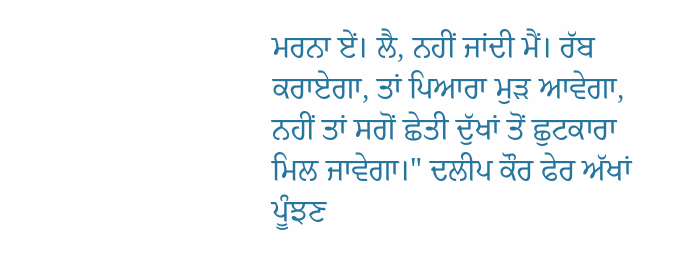ਮਰਨਾ ਏਂ। ਲੈ, ਨਹੀਂ ਜਾਂਦੀ ਮੈਂ। ਰੱਬ ਕਰਾਏਗਾ, ਤਾਂ ਪਿਆਰਾ ਮੁੜ ਆਵੇਗਾ, ਨਹੀਂ ਤਾਂ ਸਗੋਂ ਛੇਤੀ ਦੁੱਖਾਂ ਤੋਂ ਛੁਟਕਾਰਾ ਮਿਲ ਜਾਵੇਗਾ।" ਦਲੀਪ ਕੌਰ ਫੇਰ ਅੱਖਾਂ ਪੂੰਝਣ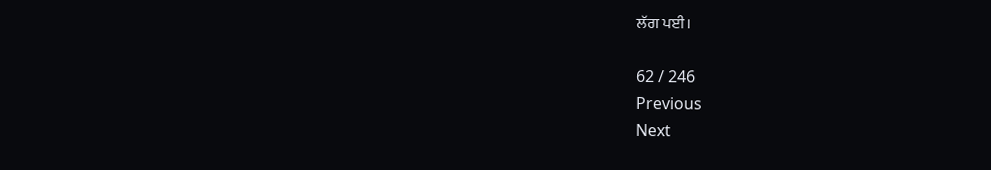ਲੱਗ ਪਈ।

62 / 246
Previous
Next